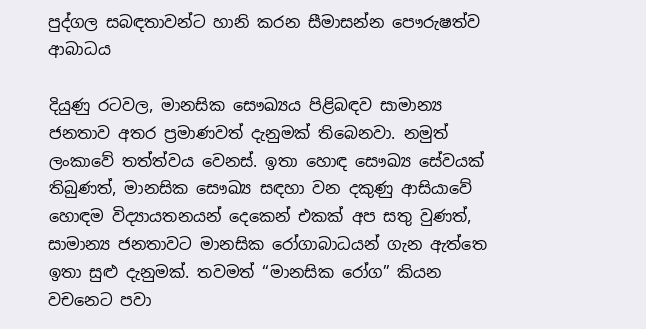පුද්ගල සබඳතාවන්ට හානි කරන සීමාසන්න පෞරුෂත්ව ආබාධය

දියුණු රටවල, මානසික සෞඛ්‍යය පිළිබඳව සාමාන්‍ය ජනතාව අතර ප්‍රමාණවත් දැනුමක් තිබෙනවා. නමුත් ලංකාවේ තත්ත්වය වෙනස්. ඉතා හොඳ සෞඛ්‍ය සේවයක් තිබුණත්, මානසික සෞඛ්‍ය සඳහා වන දකුණු ආසියාවේ හොඳම විද්‍යායතනයන් දෙකෙන් එකක් අප සතු වුණත්, සාමාන්‍ය ජනතාවට මානසික රෝගාබාධයන් ගැන ඇත්තෙ ඉතා සුළු දැනුමක්. තවමත් “මානසික රෝග” කියන වචනෙට පවා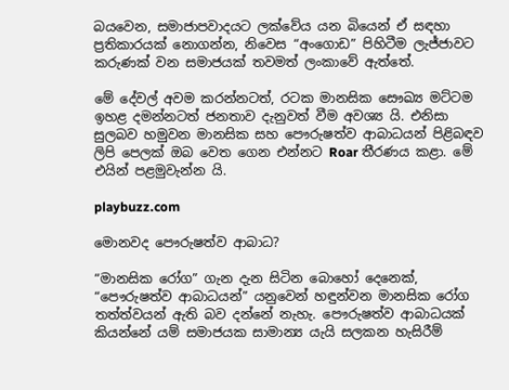බයවෙන, සමාජාපවාදයට ලක්වේය යන බියෙන් ඒ සඳහා ප්‍රතිකාරයක් නොගන්න, නිවෙස “අංගොඩ” පිහිටීම ලැජ්ජාවට කරුණක් වන සමාජයක් තවමත් ලංකාවේ ඇත්තේ.

මේ දේවල් අවම කරන්නටත්, රටක මානසික සෞඛ්‍ය මට්ටම ඉහළ දමන්නටත් ජනතාව දැනුවත් වීම අවශ්‍ය යි. එනිසා සුලබව හමුවන මානසික සහ පෞරුෂත්ව ආබාධයන් පිළිබඳව ලිපි පෙලක් ඔබ වෙත ගෙන එන්නට Roar තීරණය කළා. මේ එයින් පළමුවැන්න යි.

playbuzz.com

මොනවද පෞරුෂත්ව ආබාධ?

“මානසික රෝග” ගැන දැන සිටින බොහෝ දෙනෙක්, “පෞරුෂත්ව ආබාධයන්” යනුවෙන් හඳුන්වන මානසික රෝග තත්ත්වයන් ඇති බව දන්නේ නැහැ. පෞරුෂත්ව ආබාධයක් කියන්නේ යම් සමාජයක සාමාන්‍ය යැයි සලකන හැසිරීම්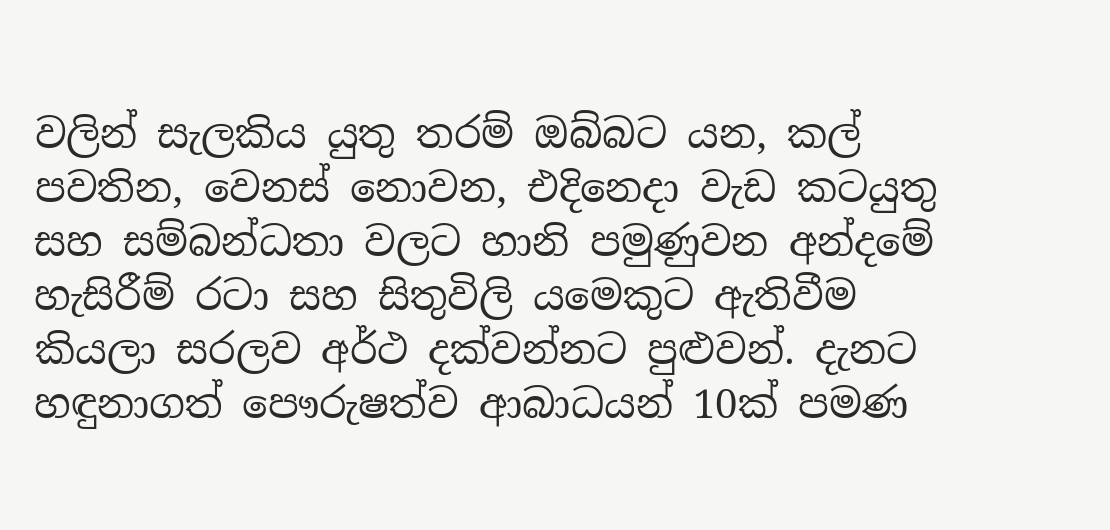වලින් සැලකිය යුතු තරම් ඔබ්බට යන, කල් පවතින, වෙනස් නොවන, එදිනෙදා වැඩ කටයුතු සහ සම්බන්ධතා වලට හානි පමුණුවන අන්දමේ හැසිරීම් රටා සහ සිතුවිලි යමෙකුට ඇතිවීම කියලා සරලව අර්ථ දක්වන්නට පුළුවන්. දැනට හඳුනාගත් පෞරුෂත්ව ආබාධයන් 10ක් පමණ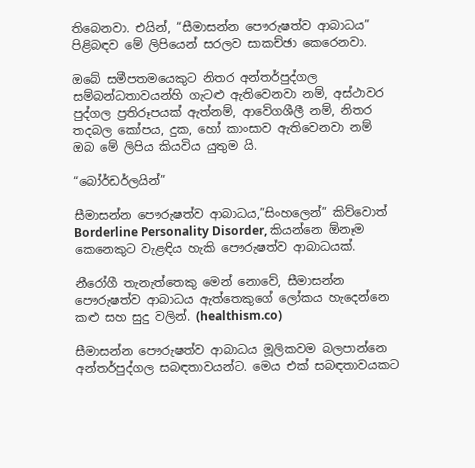තිබෙනවා. එයින්, “සීමාසන්න පෞරුෂත්ව ආබාධය” පිළිබඳව මේ ලිපියෙන් සරලව සාකච්ඡා කෙරෙනවා.

ඔබේ සමීපතමයෙකුට නිතර අන්තර්පුද්ගල සම්බන්ධතාවයන්හි ගැටළු ඇතිවෙනවා නම්, අස්ථාවර පුද්ගල ප්‍රතිරූපයක් ඇත්නම්, ආවේගශීලී නම්, නිතර තදබල කෝපය, දුක, හෝ කාංසාව ඇතිවෙනවා නම් ඔබ මේ ලිපිය කියවිය යුතුම යි.

“බෝර්ඩර්ලයින්”

සීමාසන්න පෞරුෂත්ව ආබාධය,”සිංහලෙන්” කිව්වොත් Borderline Personality Disorder, කියන්නෙ ඕනෑම කෙනෙකුට වැළඳිය හැකි පෞරුෂත්ව ආබාධයක්.

නීරෝගී තැනැත්තෙකු මෙන් නොවේ, සීමාසන්න පෞරුෂත්ව ආබාධය ඇත්තෙකුගේ ලෝකය හැදෙන්නෙ කළු සහ සුදු වලින්. (healthism.co)

සීමාසන්න පෞරුෂත්ව ආබාධය මූලිකවම බලපාන්නෙ අන්තර්පුද්ගල සබඳතාවයන්ට. මෙය එක් සබඳතාවයකට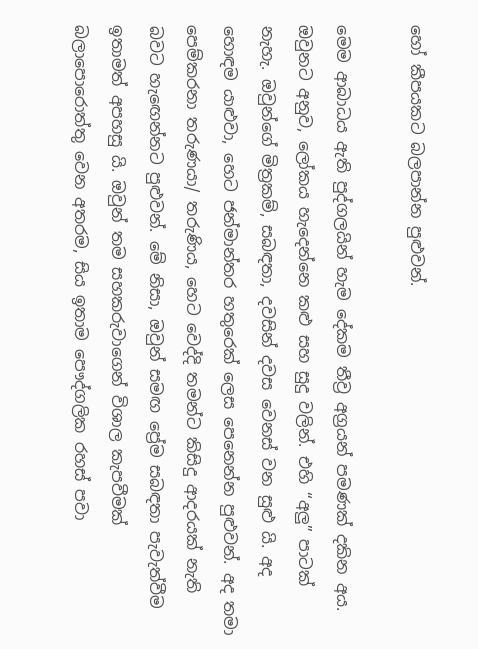හෝ කීපයකට බලපාන්න පුළුවන්.

මෙම ආබාධය ඇති පුද්ගලයින් හැම දේකම තීව්‍ර අග්‍රයන් පමණක් දකින අය. ඔවුනට අනුව, ලෝකය හැදෙන්නෙ කළු සහ සුදු වලින්. එහි “අලු” පාටක් නැහැ. ඔවුන්ගේ මිත්‍රකම්, සබඳතා, දවසින් දවස වෙනස් වන සුළු යි. අද හොඳම යාළුවා, හෙට ජන්මාන්තර හතුරෙක් ලෙස පෙනෙන්න පුළුවන්. අද තමා පෙම්කරනා තරුණයා/ තරුණිය, හෙට වෙද්දි තමන්ට කිසිදු ආදරයක් නැති බවට හැඟෙන්නට පුළුවන්. මේ නිසා, ඔවුන් සමඟ ප්‍රේම සබඳතා පැවැත්වීම ඉතාමත් අපහසු යි. ඔවුන් තම සහකරුවාගෙන් විශාල කැපවීමක් බලාපොරොත්තු වෙන අතරම, සිය ඉතාම පෞද්ගලික රහස් පවා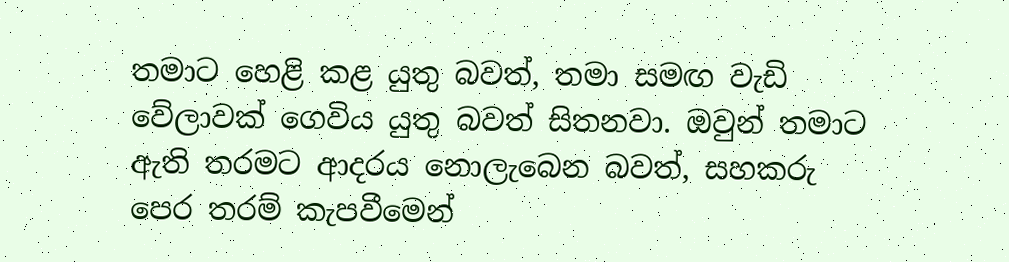තමාට හෙළි කළ යුතු බවත්, තමා සමඟ වැඩි වේලාවක් ගෙවිය යුතු බවත් සිතනවා. ඔවුන් තමාට ඇති තරමට ආදරය නොලැබෙන බවත්, සහකරු පෙර තරම් කැපවීමෙන්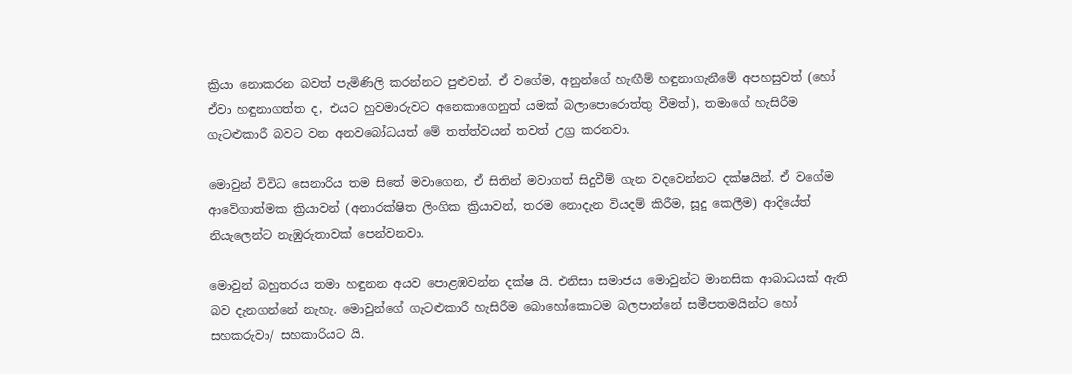ක්‍රියා නොකරන බවත් පැමිණිලි කරන්නට පුළුවන්. ඒ වගේම, අනුන්ගේ හැඟීම් හඳුනාගැනීමේ අපහසුවත් (හෝ ඒවා හඳුනාගත්ත ද, එයට හුවමාරුවට අනෙකාගෙනුත් යමක් බලාපොරොත්තු වීමත්), තමාගේ හැසිරීම ගැටළුකාරී බවට වන අනවබෝධයත් මේ තත්ත්වයන් තවත් උග්‍ර කරනවා.

මොවුන් විවිධ සෙනාරිය තම සිතේ මවාගෙන, ඒ සිතින් මවාගත් සිදුවීම් ගැන වදවෙන්නට දක්ෂයින්. ඒ වගේම ආවේගාත්මක ක්‍රියාවන් (අනාරක්ෂිත ලිංගික ක්‍රියාවන්, තරම නොදැන වියදම් කිරීම, සූදු කෙලීම) ආදියේත් නියැලෙන්ට නැඹුරුතාවක් පෙන්වනවා.

මොවුන් බහුතරය තමා හඳුනන අයව පොළඹවන්න දක්ෂ යි. එනිසා සමාජය මොවුන්ට මානසික ආබාධයක් ඇති බව දැනගන්නේ නැහැ. මොවුන්ගේ ගැටළුකාරී හැසිරීම බොහෝකොටම බලපාන්නේ සමීපතමයින්ට හෝ සහකරුවා/ සහකාරියට යි.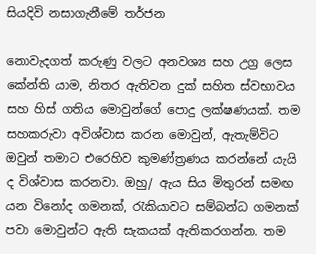සියදිවි නසාගැනීමේ තර්ජන

නොවැදගත් කරුණු වලට අනවශ්‍ය සහ උග්‍ර ලෙස කේන්ති යාම, නිතර ඇතිවන දුක් සහිත ස්වභාවය සහ හිස් ගතිය මොවුන්ගේ පොදු ලක්ෂණයක්. තම සහකරුවා අවිශ්වාස කරන මොවුන්, ඇතැම්විට ඔවුන් තමාට එරෙහිව කුමණ්ත්‍රණය කරන්නේ යැයි ද විශ්වාස කරනවා. ඔහු/ ඇය සිය මිතුරන් සමඟ යන විනෝද ගමනක්, රැකියාවට සම්බන්ධ ගමනක් පවා මොවුන්ට ඇති සැකයක් ඇතිකරගන්න. තම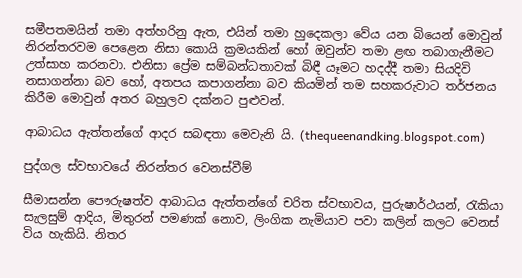සමීපතමයින් තමා අත්හරිනු ඇත, එයින් තමා හුදෙකලා වේය යන බියෙන් මොවුන් නිරන්තරවම පෙළෙන නිසා කොයි ක්‍රමයකින් හෝ ඔවුන්ව තමා ළඟ තබාගැනීමට උත්සාහ කරනවා. එනිසා ප්‍රේම සම්බන්ධතාවක් බිඳී යෑමට හදද්දී තමා සියදිවි නසාගන්නා බව හෝ, අතපය කපාගන්නා බව කියමින් තම සහකරුවාට තර්ජනය කිරීම මොවුන් අතර බහුලව දක්නට පුළුවන්.

ආබාධය ඇත්තන්ගේ ආදර සබඳතා මෙවැනි යි. (thequeenandking.blogspot.com)

පුද්ගල ස්වභාවයේ නිරන්තර වෙනස්වීම්

සීමාසන්න පෞරුෂත්ව ආබාධය ඇත්තන්ගේ චරිත ස්වභාවය, පුරුෂාර්ථයන්, රැකියා සැලසුම් ආදිය, මිතුරන් පමණක් නොව, ලිංගික නැමියාව පවා කලින් කලට වෙනස් විය හැකියි. නිතර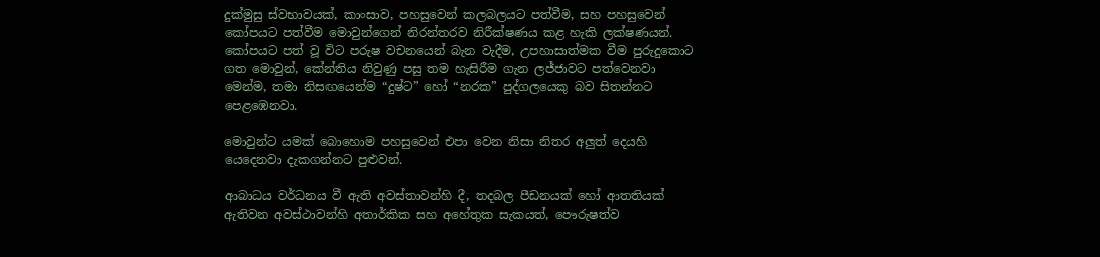දුක්මුසු ස්වභාවයක්, කාංසාව, පහසුවෙන් කලබලයට පත්වීම, සහ පහසුවෙන් කෝපයට පත්වීම මොවුන්ගෙන් නිරන්තරව නිරීක්ෂණය කළ හැකි ලක්ෂණයන්. කෝපයට පත් වූ විට පරුෂ වචනයෙන් බැන වැදීම, උපහාසාත්මක වීම පුරුදුකොට ගත මොවුන්, කේන්තිය නිවුණු පසු තම හැසිරීම ගැන ලජ්ජාවට පත්වෙනවා මෙන්ම, තමා නිසඟයෙන්ම “දුෂ්ට” හෝ “නරක” පුද්ගලයෙකු බව සිතන්නට පෙළඹෙනවා.

මොවුන්ට යමක් බොහොම පහසුවෙන් එපා වෙන නිසා නිතර අලුත් දෙයහි යෙදෙනවා දැකගන්නට පුළුවන්.

ආබාධය වර්ධනය වී ඇති අවස්තාවන්හි දී, තදබල පීඩනයක් හෝ ආතතියක් ඇතිවන අවස්ථාවන්හි අතාර්කික සහ අහේතුක සැකයත්, පෞරුෂත්ව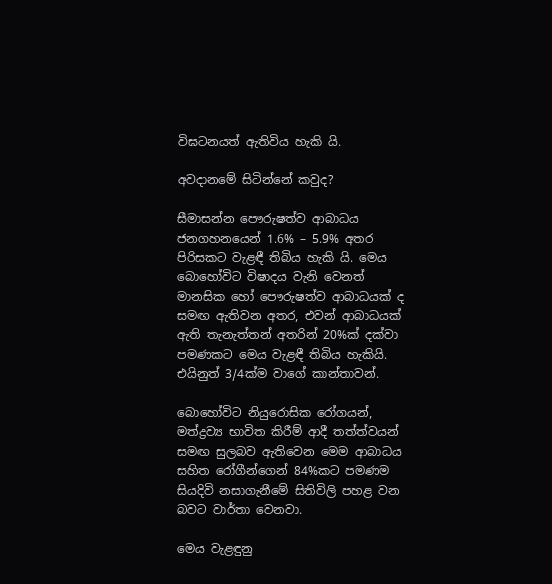විඝටනයත් ඇතිවිය හැකි යි.

අවදානමේ සිටින්නේ කවුද?

සීමාසන්න පෞරුෂත්ව ආබාධය ජනගහනයෙන් 1.6% – 5.9% අතර පිරිසකට වැළඳී තිබිය හැකි යි. මෙය බොහෝවිට විෂාදය වැනි වෙනත් මානසික හෝ පෞරුෂත්ව ආබාධයක් ද සමඟ ඇතිවන අතර, එවන් ආබාධයක් ඇති තැනැත්තන් අතරින් 20%ක් දක්වා පමණකට මෙය වැළඳී තිබිය හැකියි. එයිනුත් 3/4ක්ම වාගේ කාන්තාවන්.

බොහෝවිට නියුරොසික රෝගයන්, මත්ද්‍රව්‍ය භාවිත කිරීම් ආදී තත්ත්වයන් සමඟ සුලබව ඇතිවෙන මෙම ආබාධය සහිත රෝගීන්ගෙන් 84%කට පමණම සියදිවි නසාගැනීමේ සිතිවිලි පහළ වන බවට වාර්තා වෙනවා.

මෙය වැළඳුනු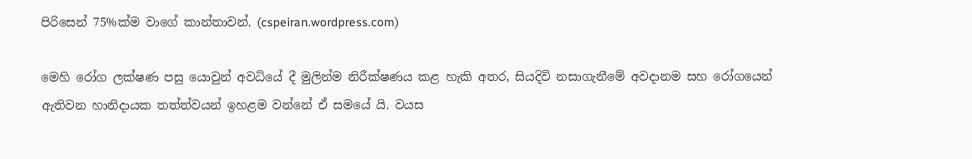පිරිසෙන් 75%ක්ම වාගේ කාන්තාවන්. (cspeiran.wordpress.com)

මෙහි රෝග ලක්ෂණ පසු යොවුන් අවධියේ දී මුලින්ම නිරීක්ෂණය කළ හැකි අතර, සියදිවි නසාගැනීමේ අවදානම සහ රෝගයෙන් ඇතිවන හානිදායක තත්ත්වයන් ඉහළම වන්නේ ඒ සමයේ යි. වයස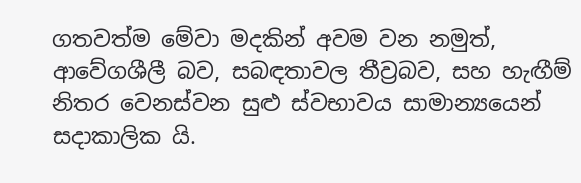ගතවත්ම මේවා මදකින් අවම වන නමුත්, ආවේගශීලී බව, සබඳතාවල තීව්‍රබව, සහ හැඟීම් නිතර වෙනස්වන සුළු ස්වභාවය සාමාන්‍යයෙන් සදාකාලික යි.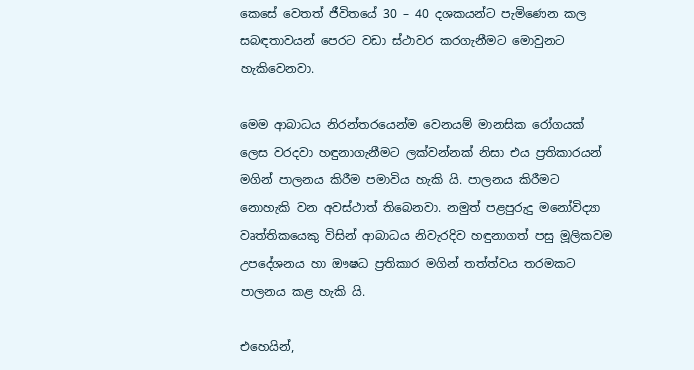කෙසේ වෙතත් ජීවිතයේ 30 – 40 දශකයන්ට පැමිණෙන කල සබඳතාවයන් පෙරට වඩා ස්ථාවර කරගැනීමට මොවුනට හැකිවෙනවා.

මෙම ආබාධය නිරන්තරයෙන්ම වෙනයම් මානසික රෝගයක් ලෙස වරදවා හඳුනාගැනීමට ලක්වන්නක් නිසා එය ප්‍රතිකාරයන් මගින් පාලනය කිරීම පමාවිය හැකි යි. පාලනය කිරීමට නොහැකි වන අවස්ථාත් තිබෙනවා. නමුත් පළපුරුදු මනෝවිද්‍යා වෘත්තිකයෙකු විසින් ආබාධය නිවැරදිව හඳුනාගත් පසු මූලිකවම උපදේශනය හා ඖෂධ ප්‍රතිකාර මගින් තත්ත්වය තරමකට පාලනය කළ හැකි යි.

එහෙයින්,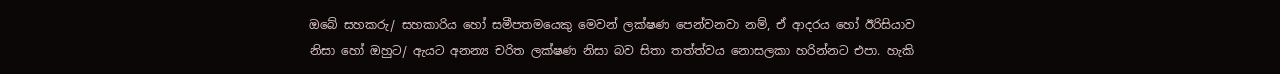ඔබේ සහකරු/ සහකාරිය හෝ සමීපතමයෙකු මෙවන් ලක්ෂණ පෙන්වනවා නම්, ඒ ආදරය හෝ ඊරිසියාව නිසා හෝ ඔහුට/ ඇයට අනන්‍ය චරිත ලක්ෂණ නිසා බව සිතා තත්ත්වය නොසලකා හරින්නට එපා. හැකි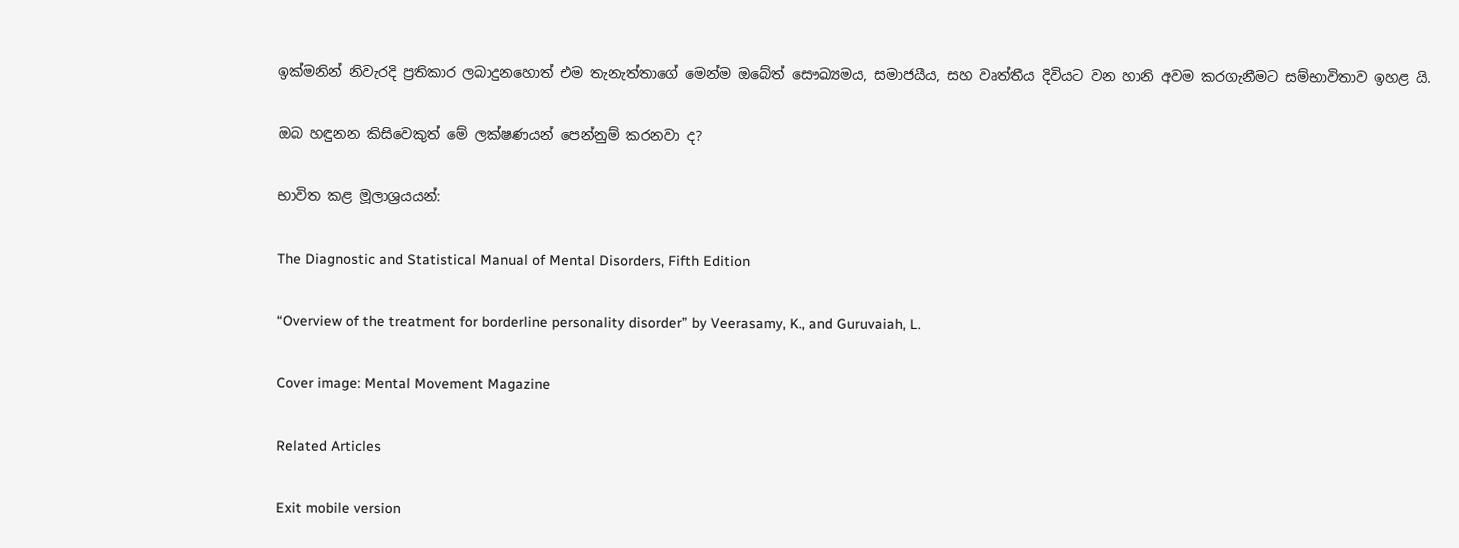ඉක්මනින් නිවැරදි ප්‍රතිකාර ලබාදුනහොත් එම තැනැත්තාගේ මෙන්ම ඔබේත් සෞඛ්‍යමය, සමාජයීය, සහ වෘත්තීය දිවියට වන හානි අවම කරගැනීමට සම්භාවිතාව ඉහළ යි.

ඔබ හඳුනන කිසිවෙකුත් මේ ලක්ෂණයන් පෙන්නුම් කරනවා ද?

භාවිත කළ මූලාශ්‍රයයන්:

The Diagnostic and Statistical Manual of Mental Disorders, Fifth Edition

“Overview of the treatment for borderline personality disorder” by Veerasamy, K., and Guruvaiah, L.

Cover image: Mental Movement Magazine

Related Articles

Exit mobile version